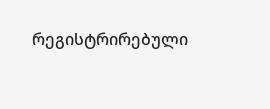რეგისტრირებული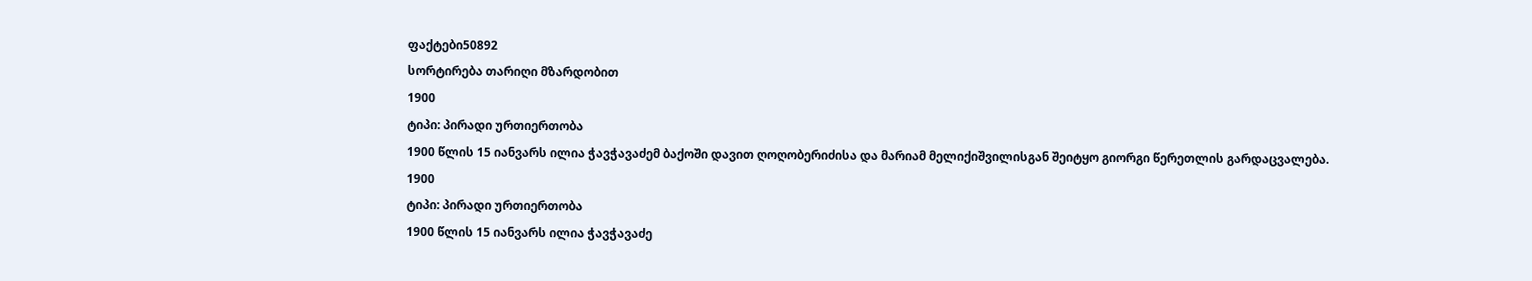ფაქტები50892
სორტირება თარიღი მზარდობით
1900
ტიპი: პირადი ურთიერთობა
1900 წლის 15 იანვარს ილია ჭავჭავაძემ ბაქოში დავით ღოღობერიძისა და მარიამ მელიქიშვილისგან შეიტყო გიორგი წერეთლის გარდაცვალება.
1900
ტიპი: პირადი ურთიერთობა
1900 წლის 15 იანვარს ილია ჭავჭავაძე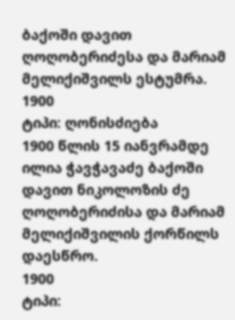ბაქოში დავით ღოღობერიძესა და მარიამ მელიქიშვილს ესტუმრა.
1900
ტიპი: ღონისძიება
1900 წლის 15 იანვრამდე ილია ჭავჭავაძე ბაქოში დავით ნიკოლოზის ძე ღოღობერიძისა და მარიამ მელიქიშვილის ქორწილს დაესწრო.
1900
ტიპი: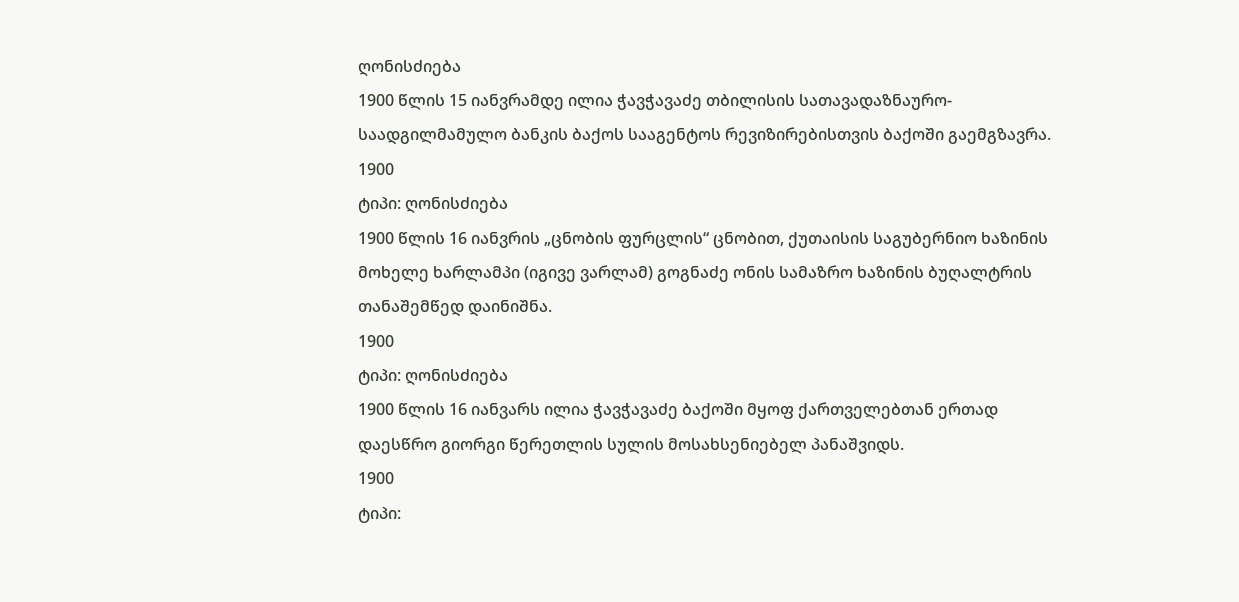ღონისძიება
1900 წლის 15 იანვრამდე ილია ჭავჭავაძე თბილისის სათავადაზნაურო-საადგილმამულო ბანკის ბაქოს სააგენტოს რევიზირებისთვის ბაქოში გაემგზავრა.
1900
ტიპი: ღონისძიება
1900 წლის 16 იანვრის „ცნობის ფურცლის“ ცნობით, ქუთაისის საგუბერნიო ხაზინის მოხელე ხარლამპი (იგივე ვარლამ) გოგნაძე ონის სამაზრო ხაზინის ბუღალტრის თანაშემწედ დაინიშნა.
1900
ტიპი: ღონისძიება
1900 წლის 16 იანვარს ილია ჭავჭავაძე ბაქოში მყოფ ქართველებთან ერთად დაესწრო გიორგი წერეთლის სულის მოსახსენიებელ პანაშვიდს.
1900
ტიპი: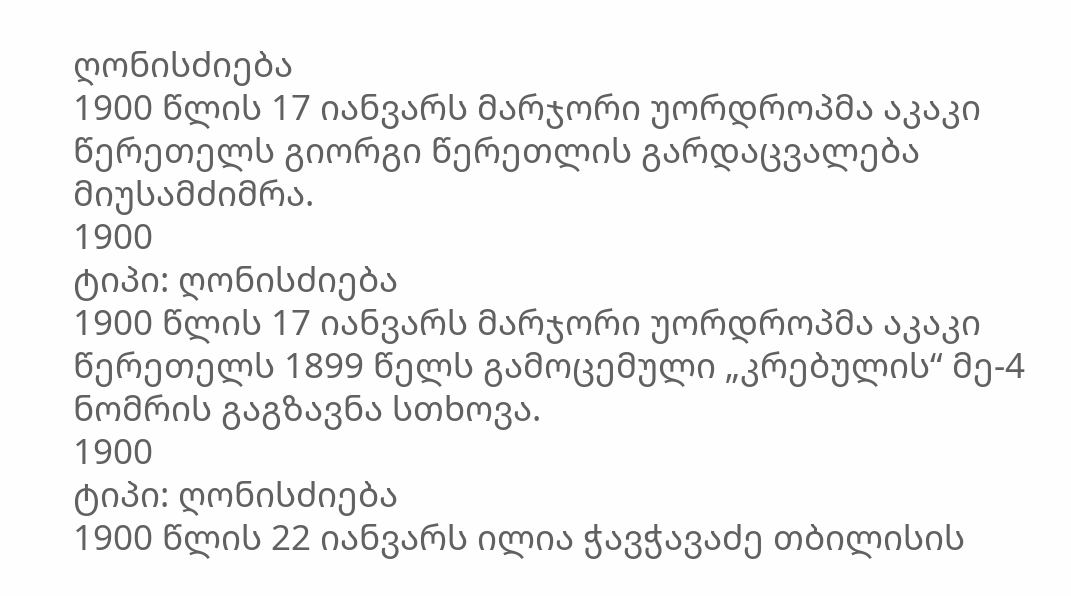ღონისძიება
1900 წლის 17 იანვარს მარჯორი უორდროპმა აკაკი წერეთელს გიორგი წერეთლის გარდაცვალება მიუსამძიმრა.
1900
ტიპი: ღონისძიება
1900 წლის 17 იანვარს მარჯორი უორდროპმა აკაკი წერეთელს 1899 წელს გამოცემული „კრებულის“ მე-4 ნომრის გაგზავნა სთხოვა.
1900
ტიპი: ღონისძიება
1900 წლის 22 იანვარს ილია ჭავჭავაძე თბილისის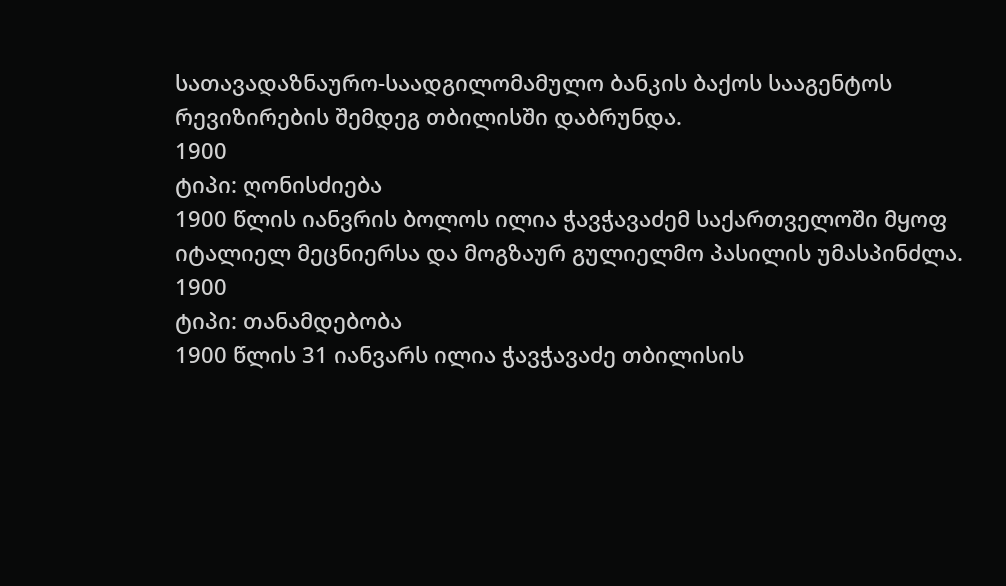სათავადაზნაურო-საადგილომამულო ბანკის ბაქოს სააგენტოს რევიზირების შემდეგ თბილისში დაბრუნდა.
1900
ტიპი: ღონისძიება
1900 წლის იანვრის ბოლოს ილია ჭავჭავაძემ საქართველოში მყოფ იტალიელ მეცნიერსა და მოგზაურ გულიელმო პასილის უმასპინძლა.
1900
ტიპი: თანამდებობა
1900 წლის 31 იანვარს ილია ჭავჭავაძე თბილისის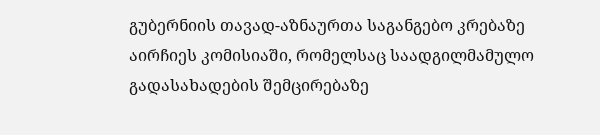გუბერნიის თავად-აზნაურთა საგანგებო კრებაზე აირჩიეს კომისიაში, რომელსაც საადგილმამულო გადასახადების შემცირებაზე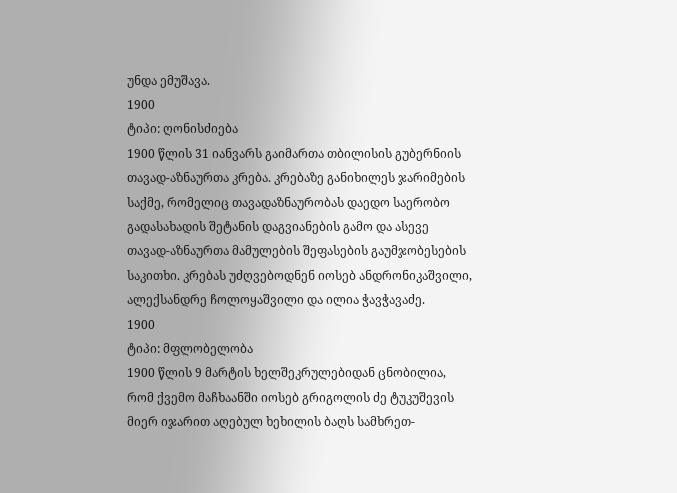უნდა ემუშავა.
1900
ტიპი: ღონისძიება
1900 წლის 31 იანვარს გაიმართა თბილისის გუბერნიის თავად-აზნაურთა კრება. კრებაზე განიხილეს ჯარიმების საქმე, რომელიც თავადაზნაურობას დაედო საერობო გადასახადის შეტანის დაგვიანების გამო და ასევე თავად-აზნაურთა მამულების შეფასების გაუმჯობესების საკითხი. კრებას უძღვებოდნენ იოსებ ანდრონიკაშვილი, ალექსანდრე ჩოლოყაშვილი და ილია ჭავჭავაძე.
1900
ტიპი: მფლობელობა
1900 წლის 9 მარტის ხელშეკრულებიდან ცნობილია, რომ ქვემო მაჩხაანში იოსებ გრიგოლის ძე ტუკუშევის მიერ იჯარით აღებულ ხეხილის ბაღს სამხრეთ-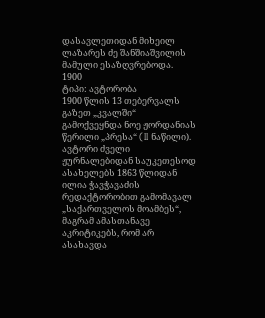დასავლეთიდან მიხეილ ლაზარეს ძე შანშიაშვილის მამული ესაზღვრებოდა.
1900
ტიპი: ავტორობა
1900 წლის 13 თებერვალს გაზეთ „კვალში“ გამოქვეყნდა ნოე ჟორდანიას წერილი „პრესა“ (II ნაწილი). ავტორი ძველი ჟურნალებიდან საუკეთესოდ ასახელებს 1863 წლიდან ილია ჭავჭავაძის რედაქტორობით გამომავალ „საქართველოს მოამბეს“, მაგრამ ამასთანავე აკრიტიკებს, რომ არ ასახავდა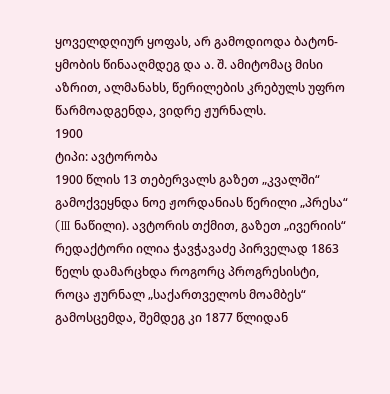ყოველდღიურ ყოფას, არ გამოდიოდა ბატონ-ყმობის წინააღმდეგ და ა. შ. ამიტომაც მისი აზრით, ალმანახს, წერილების კრებულს უფრო წარმოადგენდა, ვიდრე ჟურნალს.
1900
ტიპი: ავტორობა
1900 წლის 13 თებერვალს გაზეთ „კვალში“ გამოქვეყნდა ნოე ჟორდანიას წერილი „პრესა“ (III ნაწილი). ავტორის თქმით, გაზეთ „ივერიის“ რედაქტორი ილია ჭავჭავაძე პირველად 1863 წელს დამარცხდა როგორც პროგრესისტი, როცა ჟურნალ „საქართველოს მოამბეს“ გამოსცემდა, შემდეგ კი 1877 წლიდან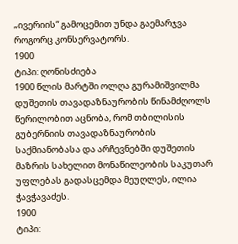„ივერიის“ გამოცემით უნდა გაემარჯვა როგორც კონსერვატორს.
1900
ტიპი: ღონისძიება
1900 წლის მარტში ოლღა გურამიშვილმა დუშეთის თავადაზნაურობის წინამძღოლს წერილობით აცნობა, რომ თბილისის გუბერნიის თავადაზნაურობის საქმიანობასა და არჩევნებში დუშეთის მაზრის სახელით მონაწილეობის საკუთარ უფლებას გადასცემდა მეუღლეს, ილია ჭავჭავაძეს.
1900
ტიპი: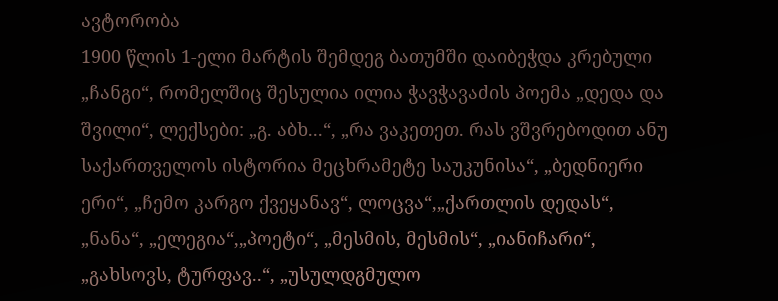ავტორობა
1900 წლის 1-ელი მარტის შემდეგ ბათუმში დაიბეჭდა კრებული „ჩანგი“, რომელშიც შესულია ილია ჭავჭავაძის პოემა „დედა და შვილი“, ლექსები: „გ. აბხ...“, „რა ვაკეთეთ. რას ვშვრებოდით ანუ საქართველოს ისტორია მეცხრამეტე საუკუნისა“, „ბედნიერი ერი“, „ჩემო კარგო ქვეყანავ“, ლოცვა“,„ქართლის დედას“, „ნანა“, „ელეგია“,„პოეტი“, „მესმის, მესმის“, „იანიჩარი“, „გახსოვს, ტურფავ..“, „უსულდგმულო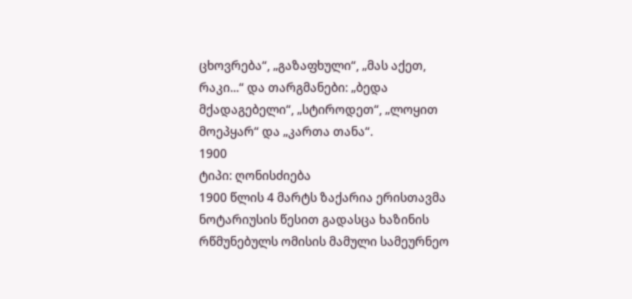ცხოვრება“, „გაზაფხული“, „მას აქეთ, რაკი...“ და თარგმანები: „ბედა მქადაგებელი“, „სტიროდეთ“, „ლოყით მოეპყარ“ და „კართა თანა“.
1900
ტიპი: ღონისძიება
1900 წლის 4 მარტს ზაქარია ერისთავმა ნოტარიუსის წესით გადასცა ხაზინის რწმუნებულს ომისის მამული სამეურნეო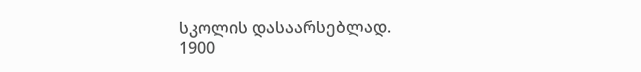სკოლის დასაარსებლად.
1900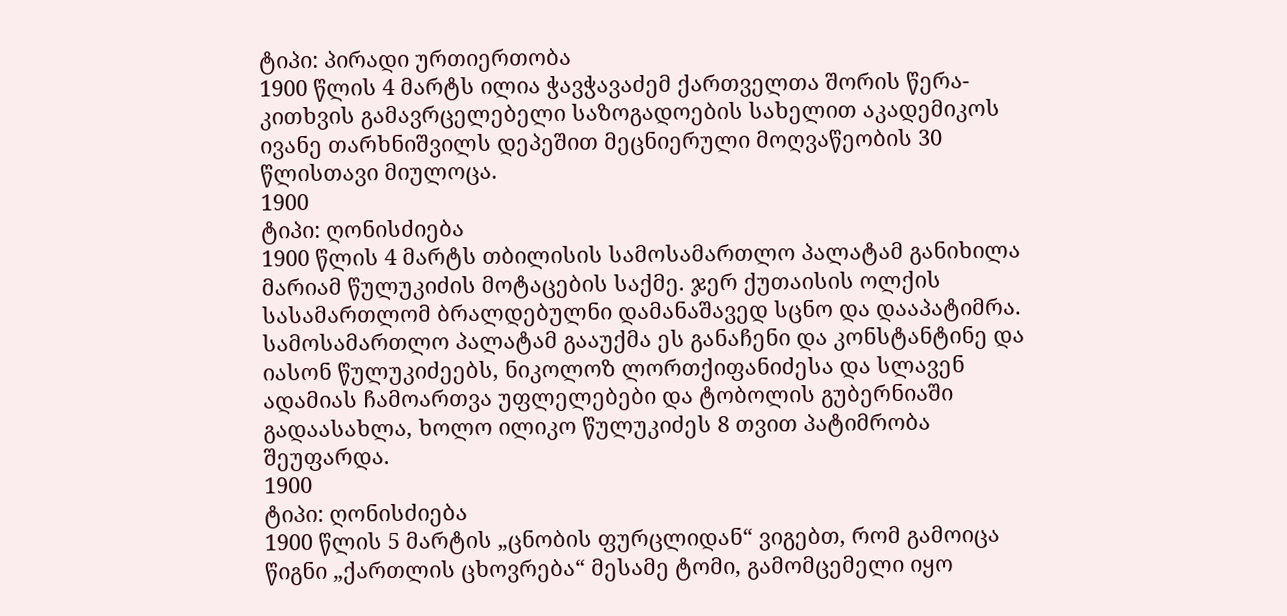ტიპი: პირადი ურთიერთობა
1900 წლის 4 მარტს ილია ჭავჭავაძემ ქართველთა შორის წერა-კითხვის გამავრცელებელი საზოგადოების სახელით აკადემიკოს ივანე თარხნიშვილს დეპეშით მეცნიერული მოღვაწეობის 30 წლისთავი მიულოცა.
1900
ტიპი: ღონისძიება
1900 წლის 4 მარტს თბილისის სამოსამართლო პალატამ განიხილა მარიამ წულუკიძის მოტაცების საქმე. ჯერ ქუთაისის ოლქის სასამართლომ ბრალდებულნი დამანაშავედ სცნო და დააპატიმრა. სამოსამართლო პალატამ გააუქმა ეს განაჩენი და კონსტანტინე და იასონ წულუკიძეებს, ნიკოლოზ ლორთქიფანიძესა და სლავენ ადამიას ჩამოართვა უფლელებები და ტობოლის გუბერნიაში გადაასახლა, ხოლო ილიკო წულუკიძეს 8 თვით პატიმრობა შეუფარდა.
1900
ტიპი: ღონისძიება
1900 წლის 5 მარტის „ცნობის ფურცლიდან“ ვიგებთ, რომ გამოიცა წიგნი „ქართლის ცხოვრება“ მესამე ტომი, გამომცემელი იყო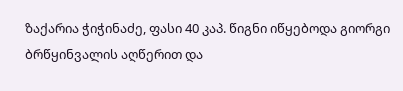ზაქარია ჭიჭინაძე, ფასი 40 კაპ. წიგნი იწყებოდა გიორგი ბრწყინვალის აღწერით და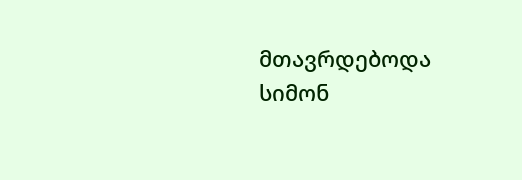მთავრდებოდა სიმონ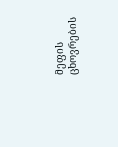მეფის ცხოვრების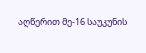აღწერით მე-16 საუკუნის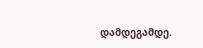დამდეგამდე.